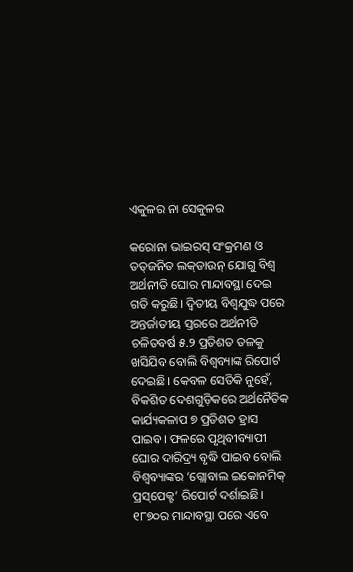ଏକୁଳର ନା ସେକୁଳର

କରୋନା ଭାଇରସ୍‌ ସଂକ୍ରମଣ ଓ ତତ୍‌ଜନିତ ଲକ୍‌ଡାଉନ୍‌ ଯୋଗୁ ବିଶ୍ୱ ଅର୍ଥନୀତି ଘୋର ମାନ୍ଦାବସ୍ଥା ଦେଇ ଗତି କରୁଛି। ଦ୍ୱିତୀୟ ବିଶ୍ୱଯୁଦ୍ଧ ପରେ ଅନ୍ତର୍ଜାତୀୟ ସ୍ତରରେ ଅର୍ଥନୀତି ଚଳିତବର୍ଷ ୫.୨ ପ୍ରତିଶତ ତଳକୁ ଖସିଯିବ ବୋଲି ବିଶ୍ୱବ୍ୟାଙ୍କ ରିପୋର୍ଟ ଦେଇଛି। କେବଳ ସେତିକି ନୁହେଁ, ବିକଶିତ ଦେଶଗୁଡ଼ିକରେ ଅର୍ଥନୈତିକ କାର୍ଯ୍ୟକଳାପ ୭ ପ୍ରତିଶତ ହ୍ରାସ ପାଇବ। ଫଳରେ ପୃଥିବୀବ୍ୟାପୀ ଘୋର ଦାରିଦ୍ର୍ୟ ବୃଦ୍ଧି ପାଇବ ବୋଲି ବିଶ୍ୱବ୍ୟାଙ୍କର ‘ଗ୍ଲୋବାଲ ଇକୋନମିକ୍‌ ପ୍ରସ୍‌ପେକ୍ଟ’ ରିପୋର୍ଟ ଦର୍ଶାଇଛି। ୧୮୭୦ର ମାନ୍ଦାବସ୍ଥା ପରେ ଏବେ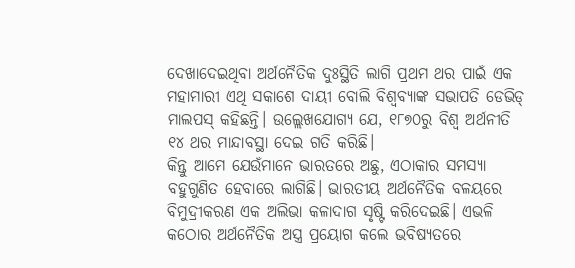ଦେଖାଦେଇଥିବା ଅର୍ଥନୈତିକ ଦୁଃସ୍ଥିତି ଲାଗି ପ୍ରଥମ ଥର ପାଇଁ ଏକ ମହାମାରୀ ଏଥି ସକାଶେ ଦାୟୀ ବୋଲି ବିଶ୍ୱବ୍ୟାଙ୍କ ସଭାପତି ଡେଭିଡ୍‌ ମାଲପସ୍‌ କହିଛନ୍ତି। ଉଲ୍ଲେଖଯୋଗ୍ୟ ଯେ, ୧୮୭୦ରୁ ବିଶ୍ୱ ଅର୍ଥନୀତି ୧୪ ଥର ମାନ୍ଦାବସ୍ଥା ଦେଇ ଗତି କରିଛି।
କିନ୍ତୁ ଆମେ ଯେଉଁମାନେ ଭାରତରେ ଅଛୁ, ଏଠାକାର ସମସ୍ୟା ବହୁଗୁଣିତ ହେବାରେ ଲାଗିଛି। ଭାରତୀୟ ଅର୍ଥନୈତିକ ବଳୟରେ ବିମୁଦ୍ରୀକରଣ ଏକ ଅଲିଭା କଳାଦାଗ ସୃଷ୍ଟି କରିଦେଇଛି। ଏଭଳି କଠୋର ଅର୍ଥନୈତିକ ଅସ୍ତ୍ର ପ୍ରୟୋଗ କଲେ ଭବିଷ୍ୟତରେ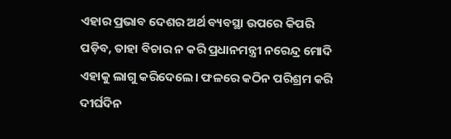ଏହାର ପ୍ରଭାବ ଦେଶର ଅର୍ଥ ବ୍ୟବସ୍ଥା ଉପରେ କିପରି ପଡ଼ିବ, ତାହା ବିଚାର ନ କରି ପ୍ରଧାନମନ୍ତ୍ରୀ ନରେନ୍ଦ୍ର ମୋଦି ଏହାକୁ ଲାଗୁ କରିଦେଲେ। ଫଳରେ କଠିନ ପରିଶ୍ରମ କରି ଦୀର୍ଘଦିନ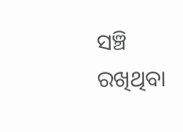ସଞ୍ଚି ରଖିଥିବା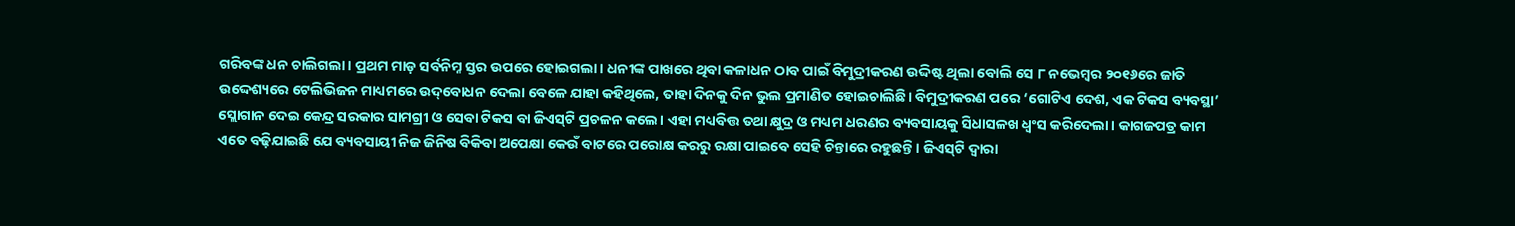ଗରିବଙ୍କ ଧନ ଚାଲିଗଲା। ପ୍ରଥମ ମାଡ଼ ସର୍ବନିମ୍ନ ସ୍ତର ଉପରେ ହୋଇଗଲା। ଧନୀଙ୍କ ପାଖରେ ଥିବା କଳାଧନ ଠାବ ପାଇଁ ବିମୁଦ୍ରୀକରଣ ଉଦ୍ଦିଷ୍ଟ ଥିଲା ବୋଲି ସେ ୮ ନଭେମ୍ବର ୨୦୧୬ରେ ଜାତି ଉଦ୍ଦେଶ୍ୟରେ ଟେଲିଭିଜନ ମାଧ୍ୟମରେ ଉଦ୍‌ବୋଧନ ଦେଲା ବେଳେ ଯାହା କହିଥିଲେ, ତାହା ଦିନକୁ ଦିନ ଭୁଲ ପ୍ରମାଣିତ ହୋଇଚାଲିଛି। ବିମୁଦ୍ରୀକରଣ ପରେ ‘ଗୋଟିଏ ଦେଶ, ଏକ ଟିକସ ବ୍ୟବସ୍ଥା’ ସ୍ଲୋଗାନ ଦେଇ କେନ୍ଦ୍ର ସରକାର ସାମଗ୍ରୀ ଓ ସେବା ଟିକସ ବା ଜିଏସ୍‌ଟି ପ୍ରଚଳନ କଲେ। ଏହା ମଧ୍ୟବିତ୍ତ ତଥା କ୍ଷୁଦ୍ର ଓ ମଧ୍ୟମ ଧରଣର ବ୍ୟବସାୟକୁ ସିଧାସଳଖ ଧ୍ୱଂସ କରିଦେଲା। କାଗଜପତ୍ର କାମ ଏତେ ବଢ଼ିଯାଇଛି ଯେ ବ୍ୟବସାୟୀ ନିଜ ଜିନିଷ ବିକିବା ଅପେକ୍ଷା କେଉଁ ବାଟରେ ପରୋକ୍ଷ କରରୁ ରକ୍ଷା ପାଇବେ ସେହି ଚିନ୍ତାରେ ରହୁଛନ୍ତି। ଜିଏସ୍‌ଟି ଦ୍ୱାରା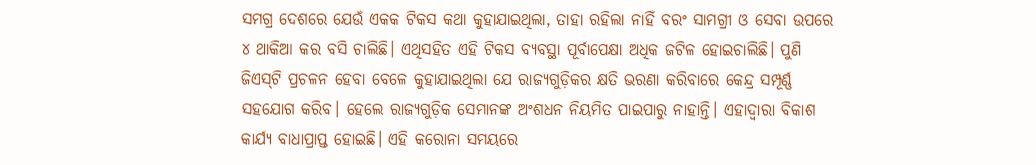ସମଗ୍ର ଦେଶରେ ଯେଉଁ ଏକକ ଟିକସ କଥା କୁହାଯାଇଥିଲା, ତାହା ରହିଲା ନାହିଁ ବରଂ ସାମଗ୍ରୀ ଓ ସେବା ଉପରେ ୪ ଥାକିଆ କର ବସି ଚାଲିଛି। ଏଥିସହିତ ଏହି ଟିକସ ବ୍ୟବସ୍ଥା ପୂର୍ବାପେକ୍ଷା ଅଧିକ ଜଟିଳ ହୋଇଚାଲିଛି। ପୁଣି ଜିଏସ୍‌ଟି ପ୍ରଚଳନ ହେବା ବେଳେ କୁହାଯାଇଥିଲା ଯେ ରାଜ୍ୟଗୁଡ଼ିକର କ୍ଷତି ଭରଣା କରିବାରେ କେନ୍ଦ୍ର ସମ୍ପୂର୍ଣ୍ଣ ସହଯୋଗ କରିବ। ହେଲେ ରାଜ୍ୟଗୁଡ଼ିକ ସେମାନଙ୍କ ଅଂଶଧନ ନିୟମିତ ପାଇପାରୁ ନାହାନ୍ତି। ଏହାଦ୍ୱାରା ବିକାଶ କାର୍ଯ୍ୟ ବାଧାପ୍ରାପ୍ତ ହୋଇଛି। ଏହି କରୋନା ସମୟରେ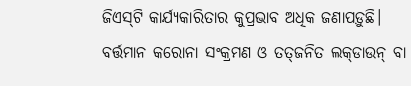ଜିଏସ୍‌ଟି କାର୍ଯ୍ୟକାରିତାର କୁପ୍ରଭାବ ଅଧିକ ଜଣାପଡ଼ୁଛି।
ବର୍ତ୍ତମାନ କରୋନା ସଂକ୍ରମଣ ଓ ତତ୍‌ଜନିତ ଲକ୍‌ଡାଉନ୍‌ ବା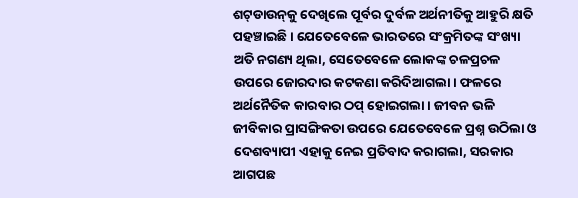ଶଟ୍‌ଡାଉନ୍‌କୁ ଦେଖିଲେ ପୂର୍ବର ଦୁର୍ବଳ ଅର୍ଥନୀତିକୁ ଆହୁରି କ୍ଷତି ପହଞ୍ଚାଇଛି। ଯେତେବେଳେ ଭାରତରେ ସଂକ୍ରମିତଙ୍କ ସଂଖ୍ୟା ଅତି ନଗଣ୍ୟ ଥିଲା, ସେତେବେଳେ ଲୋକଙ୍କ ଚଳପ୍ରଚଳ ଉପରେ ଜୋରଦାର କଟକଣା କରିଦିଆଗଲା। ଫଳରେ ଅର୍ଥନୈତିକ କାରବାର ଠପ୍‌ ହୋଇଗଲା। ଜୀବନ ଭଳି ଜୀବିକାର ପ୍ରାସଙ୍ଗିକତା ଉପରେ ଯେତେବେଳେ ପ୍ରଶ୍ନ ଉଠିଲା ଓ ଦେଶବ୍ୟାପୀ ଏହାକୁ ନେଇ ପ୍ରତିବାଦ କରାଗଲା, ସରକାର ଆଗପଛ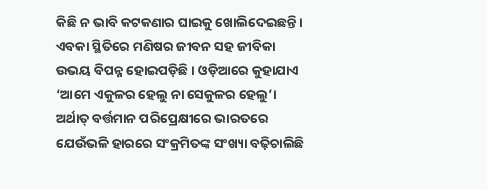କିଛି ନ ଭାବି କଟକଣାର ଘାଇକୁ ଖୋଲିଦେଇଛନ୍ତି। ଏବକା ସ୍ଥିତିରେ ମଣିଷର ଜୀବନ ସହ ଜୀବିକା ଉଭୟ ବିପନ୍ନ ହୋଇପଡ଼ିଛି। ଓଡ଼ିଆରେ କୁହାଯାଏ ‘ଆମେ ଏକୁଳର ହେଲୁ ନା ସେକୁଳର ହେଲୁ’। ଅର୍ଥାତ୍‌ ବର୍ତ୍ତମାନ ପରିପ୍ରେକ୍ଷୀରେ ଭାରତରେ ଯେଉଁଭଳି ହାରରେ ସଂକ୍ରମିତଙ୍କ ସଂଖ୍ୟା ବଢ଼ିଚାଲିଛି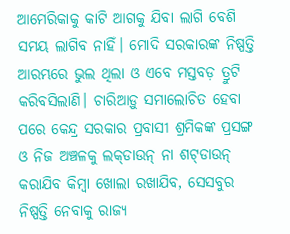ଆମେରିକାକୁ କାଟି ଆଗକୁ ଯିବା ଲାଗି ବେଶି ସମୟ ଲାଗିବ ନାହିଁ। ମୋଦି ସରକାରଙ୍କ ନିଷ୍ପତ୍ତି ଆରମ୍ଭରେ ଭୁଲ ଥିଲା ଓ ଏବେ ମସ୍ତବଡ଼ ତ୍ରୁଟି କରିବସିଲାଣି। ଚାରିଆଡ଼ୁ ସମାଲୋଚିତ ହେବା ପରେ କେନ୍ଦ୍ର ସରକାର ପ୍ରବାସୀ ଶ୍ରମିକଙ୍କ ପ୍ରସଙ୍ଗ ଓ ନିଜ ଅଞ୍ଚଳକୁ ଲକ୍‌ଡାଉନ୍‌ ନା ଶଟ୍‌ଡାଉନ୍‌ କରାଯିବ କିମ୍ବା ଖୋଲା ରଖାଯିବ, ସେସବୁର ନିଷ୍ପତ୍ତି ନେବାକୁ ରାଜ୍ୟ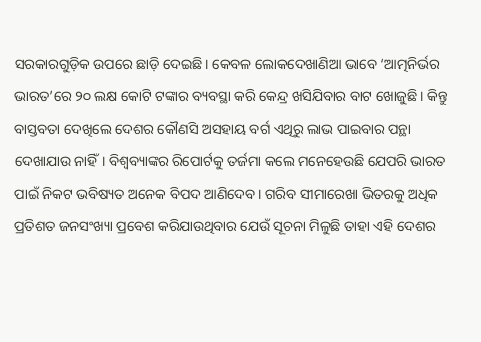ସରକାରଗୁଡ଼ିକ ଉପରେ ଛାଡ଼ି ଦେଇଛି। କେବଳ ଲୋକଦେଖାଣିଆ ଭାବେ ‘ଆତ୍ମନିର୍ଭର ଭାରତ’ରେ ୨୦ ଲକ୍ଷ କୋଟି ଟଙ୍କାର ବ୍ୟବସ୍ଥା କରି କେନ୍ଦ୍ର ଖସିଯିବାର ବାଟ ଖୋଜୁଛି। କିନ୍ତୁ ବାସ୍ତବତା ଦେଖିଲେ ଦେଶର କୌଣସି ଅସହାୟ ବର୍ଗ ଏଥିରୁ ଲାଭ ପାଇବାର ପନ୍ଥା ଦେଖାଯାଉ ନାହିଁ। ବିଶ୍ୱବ୍ୟାଙ୍କର ରିପୋର୍ଟକୁ ତର୍ଜମା କଲେ ମନେହେଉଛି ଯେପରି ଭାରତ ପାଇଁ ନିକଟ ଭବିଷ୍ୟତ ଅନେକ ବିପଦ ଆଣିଦେବ। ଗରିବ ସୀମାରେଖା ଭିତରକୁ ଅଧିକ ପ୍ରତିଶତ ଜନସଂଖ୍ୟା ପ୍ରବେଶ କରିଯାଉଥିବାର ଯେଉଁ ସୂଚନା ମିଳୁଛି ତାହା ଏହି ଦେଶର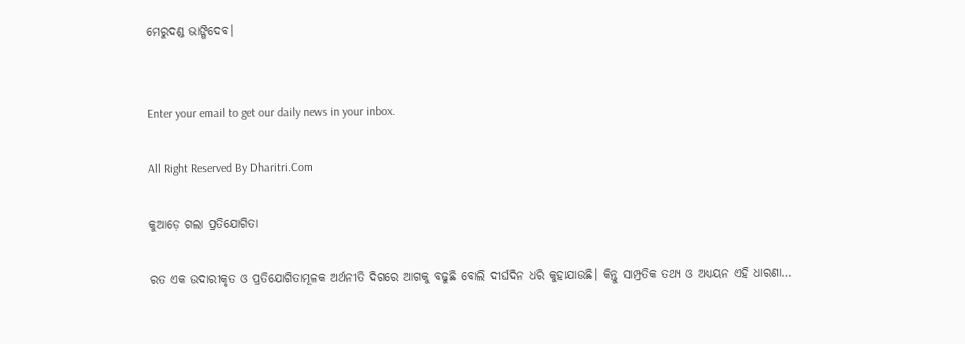ମେରୁଦଣ୍ଡ ଭାଙ୍ଗିଦେବ।


Enter your email to get our daily news in your inbox.

All Right Reserved By Dharitri.Com

କୁଆଡ଼େ ଗଲା ପ୍ରତିଯୋଗିତା

ରତ ଏକ ଉଦାରୀକୃତ ଓ ପ୍ରତିଯୋଗିତାମୂଳକ ଅର୍ଥନୀତି ଦିଗରେ ଆଗକୁ ବଢୁଛି ବୋଲି ଦୀର୍ଘଦିନ ଧରି କୁହାଯାଉଛି। କିନ୍ତୁ ସାମ୍ପ୍ରତିକ ତଥ୍ୟ ଓ ଅଧ୍ୟୟନ ଏହି ଧାରଣା…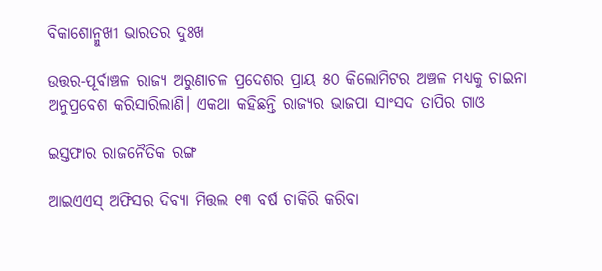ବିକାଶୋନ୍ମୁଖୀ ଭାରତର ଦୁଃଖ

ଉତ୍ତର-ପୂର୍ବାଞ୍ଚଳ ରାଜ୍ୟ ଅରୁଣାଚଳ ପ୍ରଦେଶର ପ୍ରାୟ ୫୦ କିଲୋମିଟର ଅଞ୍ଚଳ ମଧ୍ୟକୁ ଚାଇନା ଅନୁପ୍ରବେଶ କରିସାରିଲାଣି। ଏକଥା କହିଛନ୍ତି ରାଜ୍ୟର ଭାଜପା ସାଂସଦ ତାପିର ଗାଓ

ଇସ୍ତଫାର ରାଜନୈତିକ ରଙ୍ଗ

ଆଇଏଏସ୍‌ ଅଫିସର ଦିବ୍ୟା ମିତ୍ତଲ ୧୩ ବର୍ଷ ଚାକିରି କରିବା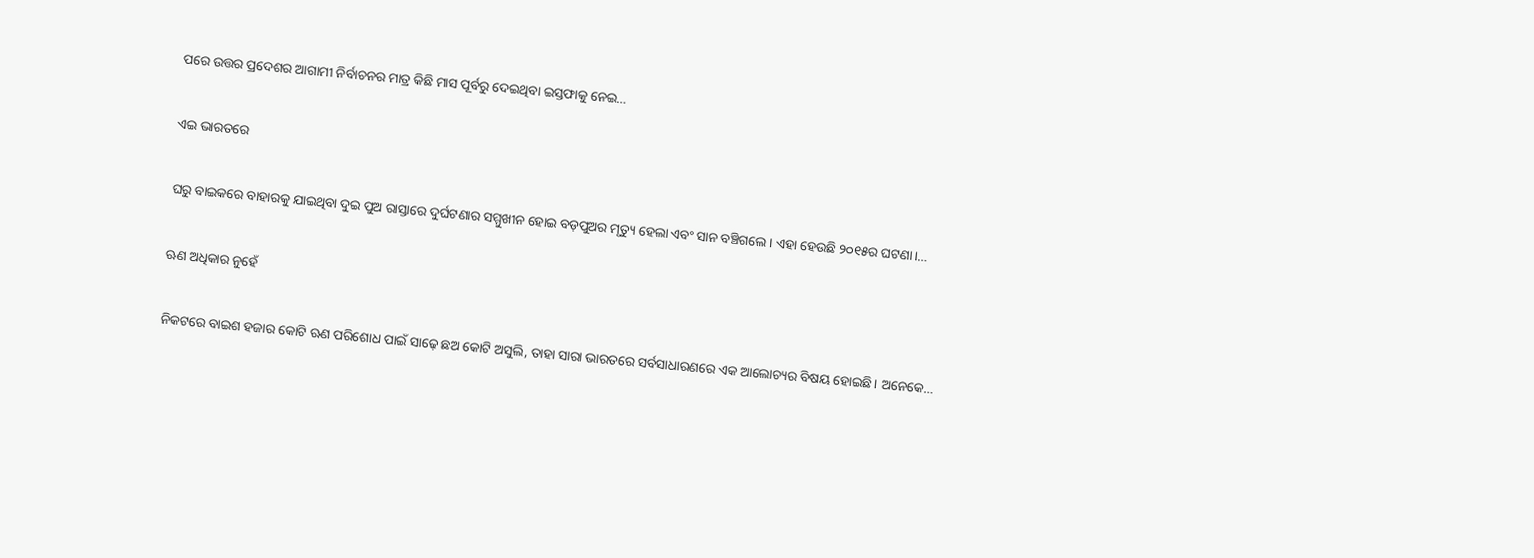ପରେ ଉତ୍ତର ପ୍ରଦେଶର ଆଗାମୀ ନିର୍ବାଚନର ମାତ୍ର କିଛି ମାସ ପୂର୍ବରୁ ଦେଇଥିବା ଇସ୍ତଫାକୁ ନେଇ…

ଏଇ ଭାରତରେ

ଘରୁ ବାଇକରେ ବାହାରକୁ ଯାଇଥିବା ଦୁଇ ପୁଅ ରାସ୍ତାରେ ଦୁର୍ଘଟଣାର ସମ୍ମୁଖୀନ ହୋଇ ବଡ଼ପୁଅର ମୃତ୍ୟୁ ହେଲା ଏବଂ ସାନ ବଞ୍ଚିଗଲେ। ଏହା ହେଉଛି ୨୦୧୫ର ଘଟଣା।…

ଋଣ ଅଧିକାର ନୁହେଁ

ନିକଟରେ ବାଇଶ ହଜାର କୋଟି ଋଣ ପରିଶୋଧ ପାଇଁ ସାଢ଼େ ଛଅ କୋଟି ଅସୁଲି, ତାହା ସାରା ଭାରତରେ ସର୍ବସାଧାରଣରେ ଏକ ଆଲୋଚ୍ୟର ବିଷୟ ହୋଇଛି। ଅନେକେ…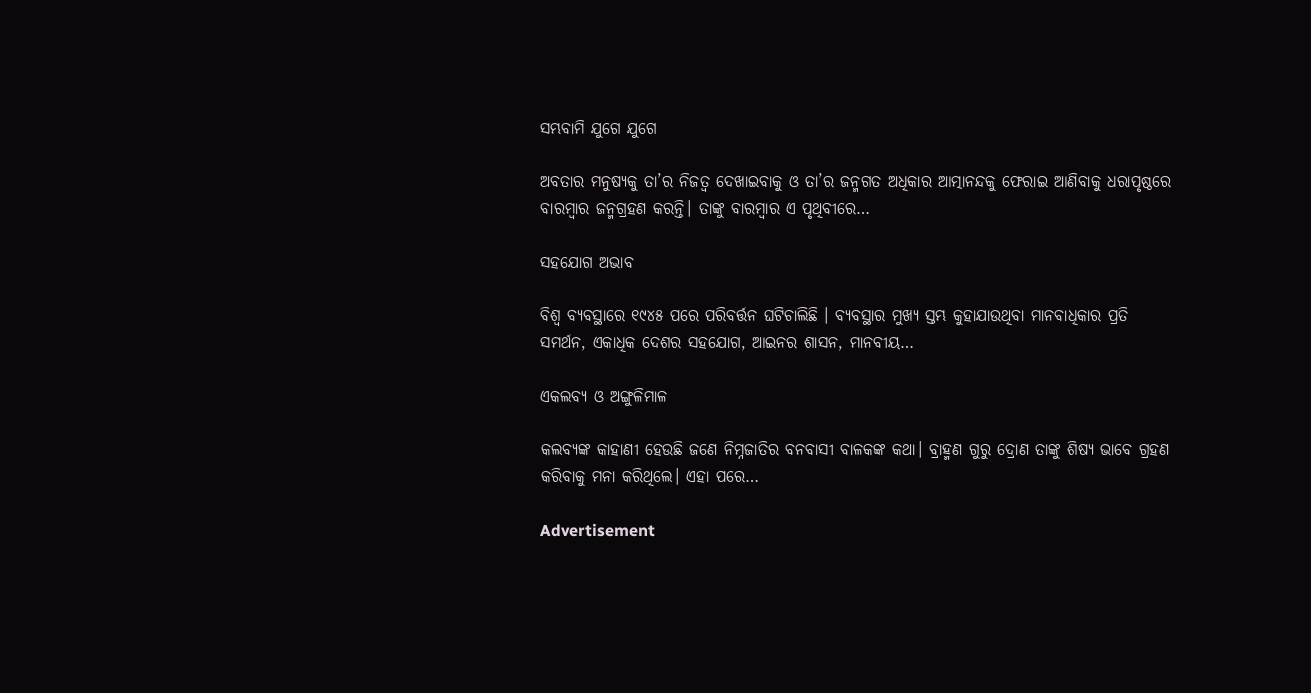ସମ୍ଭବାମି ଯୁଗେ ଯୁଗେ

ଅବତାର ମନୁଷ୍ୟକୁ ତା’ର ନିଜତ୍ୱ ଦେଖାଇବାକୁ ଓ ତା’ର ଜନ୍ମଗତ ଅଧିକାର ଆତ୍ମାନନ୍ଦକୁ ଫେରାଇ ଆଣିବାକୁ ଧରାପୃଷ୍ଠରେ ବାରମ୍ବାର ଜନ୍ମଗ୍ରହଣ କରନ୍ତି। ତାଙ୍କୁ ବାରମ୍ବାର ଏ ପୃଥିବୀରେ…

ସହଯୋଗ ଅଭାବ

ବିଶ୍ୱ ବ୍ୟବସ୍ଥାରେ ୧୯୪୫ ପରେ ପରିବର୍ତ୍ତନ ଘଟିଚାଲିଛି । ବ୍ୟବସ୍ଥାର ମୁଖ୍ୟ ସ୍ତମ୍ଭ କୁହାଯାଉଥିବା ମାନବାଧିକାର ପ୍ରତି ସମର୍ଥନ, ଏକାଧିକ ଦେଶର ସହଯୋଗ, ଆଇନର ଶାସନ, ମାନବୀୟ…

ଏକଲବ୍ୟ ଓ ଅଙ୍ଗୁଳିମାଳ

କଲବ୍ୟଙ୍କ କାହାଣୀ ହେଉଛି ଜଣେ ନିମ୍ନଜାତିର ବନବାସୀ ବାଳକଙ୍କ କଥା। ବ୍ରାହ୍ମଣ ଗୁରୁ ଦ୍ରୋଣ ତାଙ୍କୁ ଶିଷ୍ୟ ଭାବେ ଗ୍ରହଣ କରିବାକୁ ମନା କରିଥିଲେ। ଏହା ପରେ…

Advertisement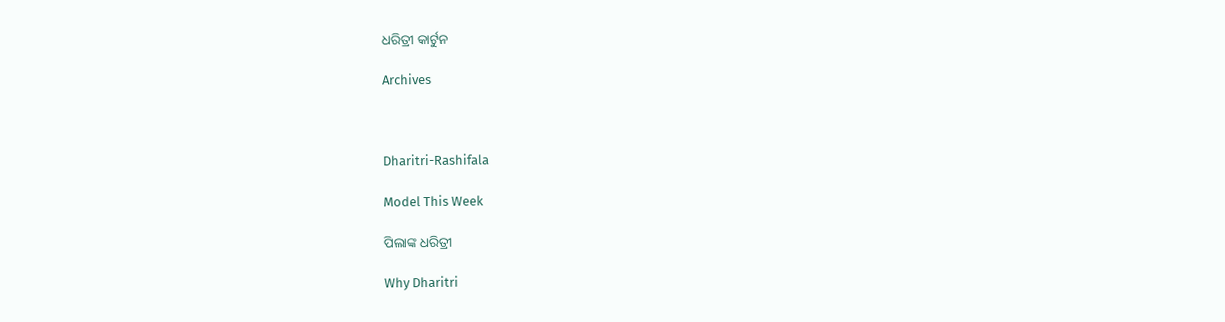ଧରିତ୍ରୀ କାର୍ଟୁନ

Archives



Dharitri-Rashifala

Model This Week

ପିଲାଙ୍କ ଧରିତ୍ରୀ

Why Dharitri